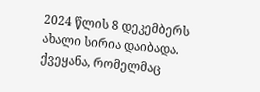2024 წლის 8 დეკემბერს ახალი სირია დაიბადა. ქვეყანა, რომელმაც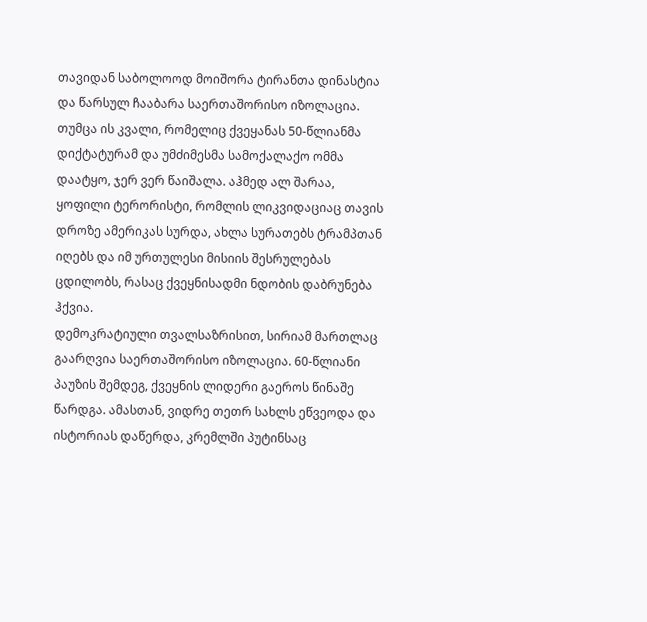თავიდან საბოლოოდ მოიშორა ტირანთა დინასტია და წარსულ ჩააბარა საერთაშორისო იზოლაცია. თუმცა ის კვალი, რომელიც ქვეყანას 50-წლიანმა დიქტატურამ და უმძიმესმა სამოქალაქო ომმა დაატყო, ჯერ ვერ წაიშალა. აჰმედ ალ შარაა, ყოფილი ტერორისტი, რომლის ლიკვიდაციაც თავის დროზე ამერიკას სურდა, ახლა სურათებს ტრამპთან იღებს და იმ ურთულესი მისიის შესრულებას ცდილობს, რასაც ქვეყნისადმი ნდობის დაბრუნება ჰქვია.
დემოკრატიული თვალსაზრისით, სირიამ მართლაც გაარღვია საერთაშორისო იზოლაცია. 60-წლიანი პაუზის შემდეგ, ქვეყნის ლიდერი გაეროს წინაშე წარდგა. ამასთან, ვიდრე თეთრ სახლს ეწვეოდა და ისტორიას დაწერდა, კრემლში პუტინსაც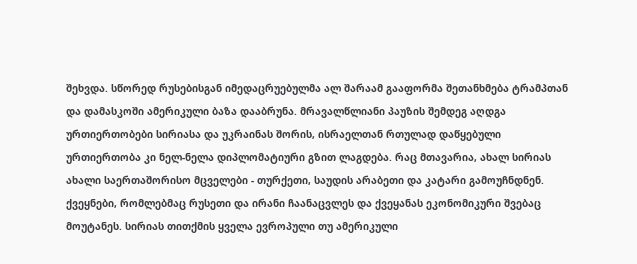შეხვდა. სწორედ რუსებისგან იმედაცრუებულმა ალ შარაამ გააფორმა შეთანხმება ტრამპთან და დამასკოში ამერიკული ბაზა დააბრუნა. მრავალწლიანი პაუზის შემდეგ აღდგა ურთიერთობები სირიასა და უკრაინას შორის, ისრაელთან რთულად დაწყებული ურთიერთობა კი ნელ-ნელა დიპლომატიური გზით ლაგდება. რაც მთავარია, ახალ სირიას ახალი საერთაშორისო მცველები - თურქეთი, საუდის არაბეთი და კატარი გამოუჩნდნენ. ქვეყნები, რომლებმაც რუსეთი და ირანი ჩაანაცვლეს და ქვეყანას ეკონომიკური შვებაც მოუტანეს. სირიას თითქმის ყველა ევროპული თუ ამერიკული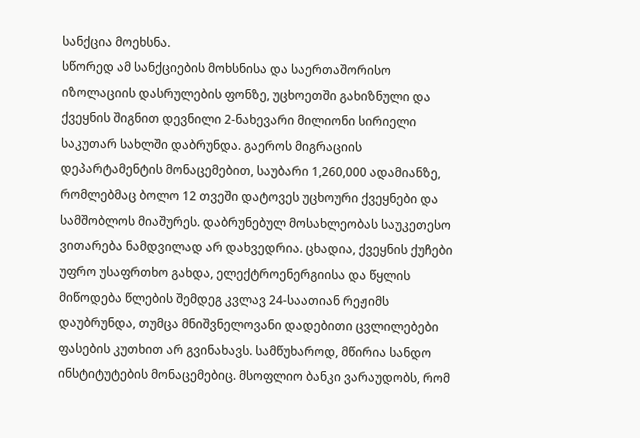სანქცია მოეხსნა.
სწორედ ამ სანქციების მოხსნისა და საერთაშორისო იზოლაციის დასრულების ფონზე, უცხოეთში გახიზნული და ქვეყნის შიგნით დევნილი 2-ნახევარი მილიონი სირიელი საკუთარ სახლში დაბრუნდა. გაეროს მიგრაციის დეპარტამენტის მონაცემებით, საუბარი 1,260,000 ადამიანზე, რომლებმაც ბოლო 12 თვეში დატოვეს უცხოური ქვეყნები და სამშობლოს მიაშურეს. დაბრუნებულ მოსახლეობას საუკეთესო ვითარება ნამდვილად არ დახვედრია. ცხადია, ქვეყნის ქუჩები უფრო უსაფრთხო გახდა, ელექტროენერგიისა და წყლის მიწოდება წლების შემდეგ კვლავ 24-საათიან რეჟიმს დაუბრუნდა, თუმცა მნიშვნელოვანი დადებითი ცვლილებები ფასების კუთხით არ გვინახავს. სამწუხაროდ, მწირია სანდო ინსტიტუტების მონაცემებიც. მსოფლიო ბანკი ვარაუდობს, რომ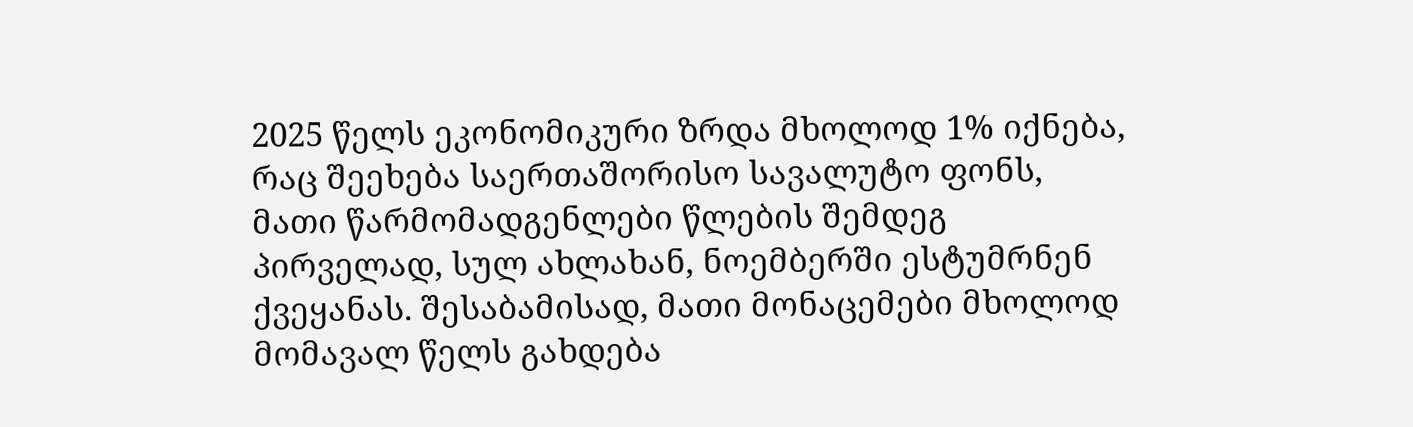2025 წელს ეკონომიკური ზრდა მხოლოდ 1% იქნება, რაც შეეხება საერთაშორისო სავალუტო ფონს, მათი წარმომადგენლები წლების შემდეგ პირველად, სულ ახლახან, ნოემბერში ესტუმრნენ ქვეყანას. შესაბამისად, მათი მონაცემები მხოლოდ მომავალ წელს გახდება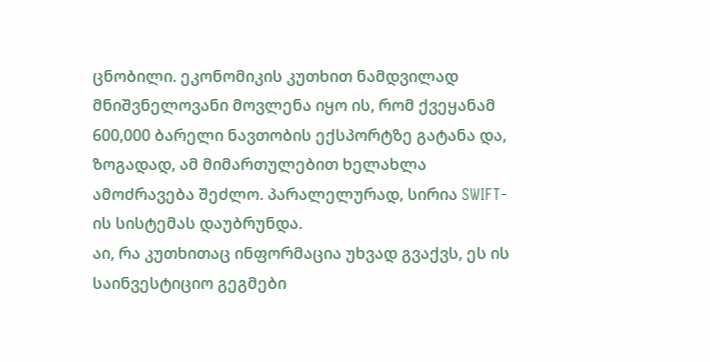ცნობილი. ეკონომიკის კუთხით ნამდვილად მნიშვნელოვანი მოვლენა იყო ის, რომ ქვეყანამ 600,000 ბარელი ნავთობის ექსპორტზე გატანა და, ზოგადად, ამ მიმართულებით ხელახლა ამოძრავება შეძლო. პარალელურად, სირია SWIFT-ის სისტემას დაუბრუნდა.
აი, რა კუთხითაც ინფორმაცია უხვად გვაქვს, ეს ის საინვესტიციო გეგმები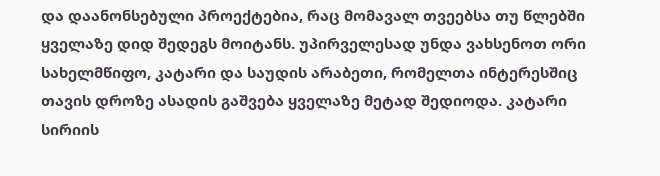და დაანონსებული პროექტებია, რაც მომავალ თვეებსა თუ წლებში ყველაზე დიდ შედეგს მოიტანს. უპირველესად უნდა ვახსენოთ ორი სახელმწიფო, კატარი და საუდის არაბეთი, რომელთა ინტერესშიც თავის დროზე ასადის გაშვება ყველაზე მეტად შედიოდა. კატარი სირიის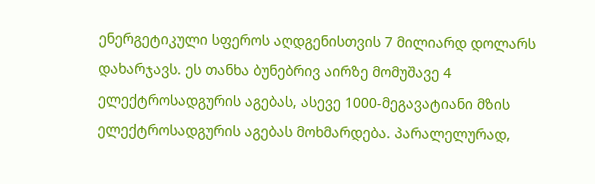ენერგეტიკული სფეროს აღდგენისთვის 7 მილიარდ დოლარს დახარჯავს. ეს თანხა ბუნებრივ აირზე მომუშავე 4 ელექტროსადგურის აგებას, ასევე 1000-მეგავატიანი მზის ელექტროსადგურის აგებას მოხმარდება. პარალელურად,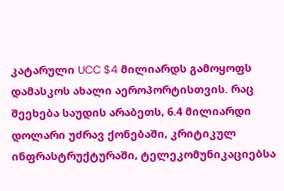კატარული UCC $4 მილიარდს გამოყოფს დამასკოს ახალი აეროპორტისთვის. რაც შეეხება საუდის არაბეთს, 6.4 მილიარდი დოლარი უძრავ ქონებაში, კრიტიკულ ინფრასტრუქტურაში, ტელეკომუნიკაციებსა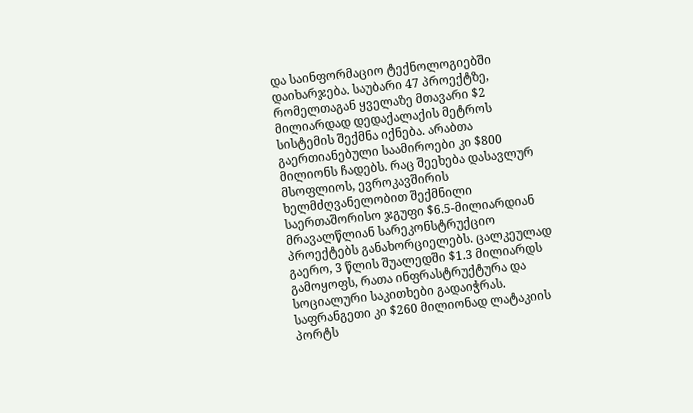და საინფორმაციო ტექნოლოგიებში დაიხარჯება. საუბარი 47 პროექტზე, რომელთაგან ყველაზე მთავარი $2 მილიარდად დედაქალაქის მეტროს სისტემის შექმნა იქნება. არაბთა გაერთიანებული საამიროები კი $800 მილიონს ჩადებს. რაც შეეხება დასავლურ მსოფლიოს, ევროკავშირის ხელმძღვანელობით შექმნილი საერთაშორისო ჯგუფი $6.5-მილიარდიან მრავალწლიან სარეკონსტრუქციო პროექტებს განახორციელებს. ცალკეულად გაერო, 3 წლის შუალედში $1.3 მილიარდს გამოყოფს, რათა ინფრასტრუქტურა და სოციალური საკითხები გადაიჭრას. საფრანგეთი კი $260 მილიონად ლატაკიის პორტს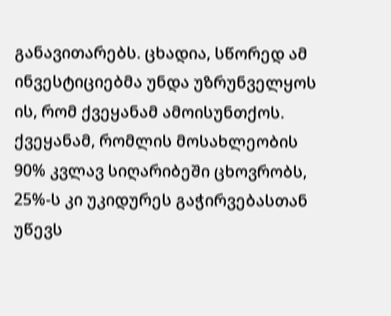განავითარებს. ცხადია, სწორედ ამ ინვესტიციებმა უნდა უზრუნველყოს ის, რომ ქვეყანამ ამოისუნთქოს. ქვეყანამ, რომლის მოსახლეობის 90% კვლავ სიღარიბეში ცხოვრობს, 25%-ს კი უკიდურეს გაჭირვებასთან უწევს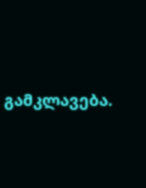გამკლავება.